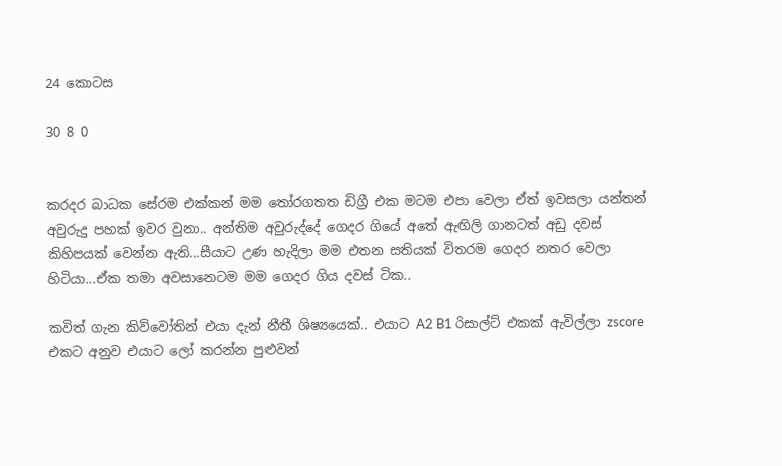24 කොටස

30 8 0


කරදර බාධක සේරම එක්කන් මම තෝරගතත ඩිග්‍රී එක මටම එපා වෙලා ඒත් ඉවසලා යන්තන් අවුරුදු පහක් ඉවර වුනා.. අන්තිම අවුරුද්දේ ගෙදර ගියේ අතේ ඇඟිලි ගානටත් අඩු දවස් කිහිපයක් වෙන්න ඇති...සීයාට උණ හැදිලා මම එතන සතියක් විතරම ගෙදර නතර වෙලා හිටියා...ඒක තමා අවසානෙටම මම ගෙදර ගිය දවස් ටික..

කවිත් ගැන කිව්වෝතින් එයා දැන් නීතී ශිෂ්‍යයෙක්.. එයාට A2 B1 රිසාල්ට් එකක් ඇවිල්ලා zscore එකට අනුව එයාට ලෝ කරන්න පුළුවන්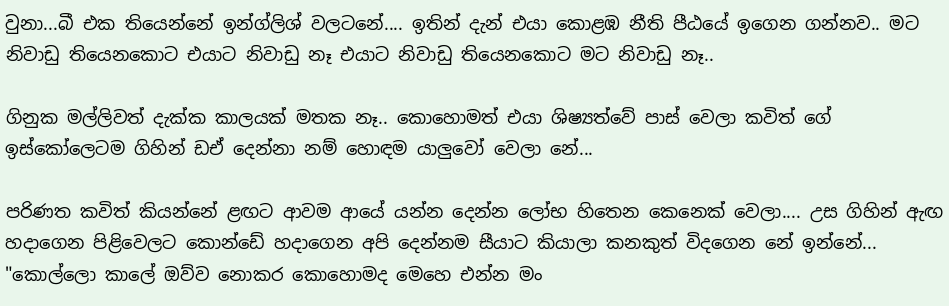වුනා...බී එක තියෙන්නේ ඉන්ග්ලිශ් වලටනේ.... ඉතින් දැන් එයා කොළඹ නීති පීඨයේ ඉගෙන ගන්නව.. මට නිවාඩු තියෙනකොට එයාට නිවාඩු නෑ එයාට නිවාඩු තියෙනකොට මට නිවාඩු නෑ..

ගිනුක මල්ලිවත් දැක්ක කාලයක් මතක නෑ.. කොහොමත් එයා ශිෂ්‍යත්වේ පාස් වෙලා කවිත් ගේ ඉස්කෝලෙටම ගිහින් ඩඒ දෙන්නා නම් හොඳම යාලුවෝ වෙලා නේ...

පරිණත කවිත් කියන්නේ ළඟට ආවම ආයේ යන්න දෙන්න ලෝභ හිතෙන කෙනෙක් වෙලා.... උස ගිහින් ඇඟ හදාගෙන පිළිවෙලට කොන්ඩේ හදාගෙන අපි දෙන්නම සීයාට කියාලා කනකුත් විදගෙන නේ ඉන්නේ... "කොල්ලො කාලේ ඔව්ව නොකර කොහොමද මෙහෙ එන්න මං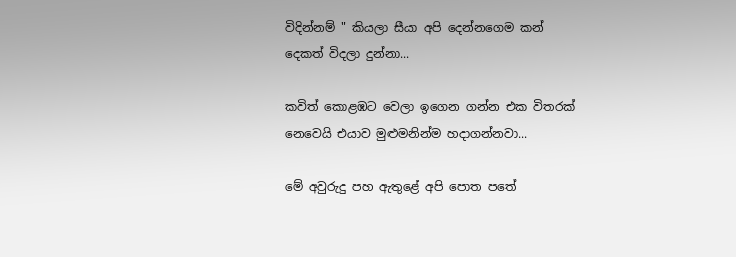විදින්නම් " කියලා සීයා අපි දෙන්නගෙම කන් දෙකත් විදලා දුන්නා...

කවිත් කොළඹට වෙලා ඉගෙන ගන්න එක විතරක් නෙවෙයි එයාව මුළුමනින්ම හදාගන්නවා...

මේ අවුරුදු පහ ඇතුළේ අපි පොත පතේ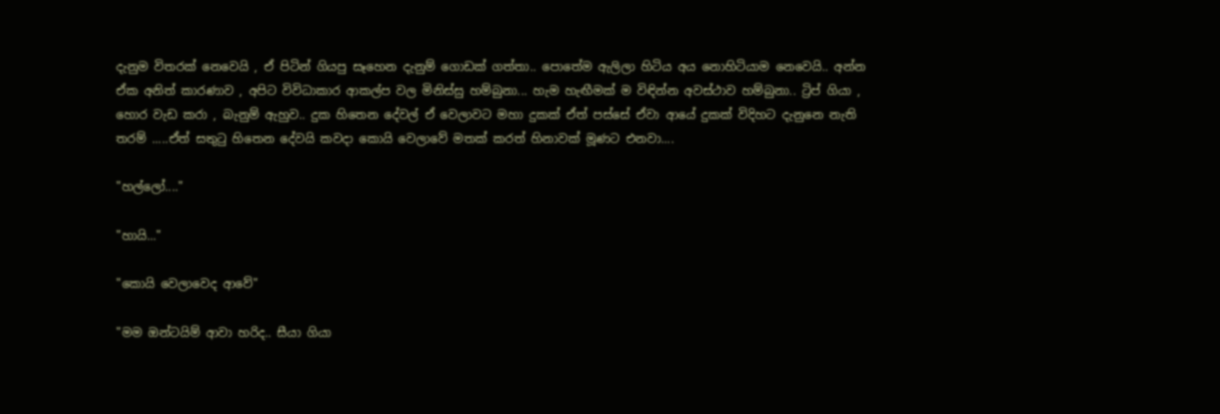දැනුම විතරක් නෙවෙයි , ඒ පිටින් ගියපු සෑහෙන දැනුම් ගොඩක් ගත්තා.. පොතේම ඇලිලා හිටිය අය නොහිටියාම නෙවෙයි.. අන්න ඒක අනිත් කාරණාව , අපිට විවිධාකාර ආකල්ප වල මිනිස්සු හම්බුනා... හැම හැඟීමක් ම විඳින්න අවස්ථාව හම්බුනා.. ට්‍රිප් ගියා , හොර වැඩ කරා , බැනුම් ඇහුව.. දුක හිතෙන දේවල් ඒ වෙලාවට මහා දුකක් ඒත් පස්සේ ඒවා ආයේ දුකක් විදිහට දැනුනෙ නැති තරම් .....ඒත් සතුටු හිතෙන දේවයි කවදා කොයි වෙලාවේ මතක් කරත් හිනාවක් මූණට එනවා....

"හල්ලෝ...."

"හායි..."

"කොයි වෙලාවෙද ආවේ"

"මම ඔන්ටයිම් ආවා හරිද.. සීයා ගියා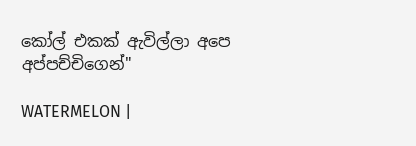කෝල් එකක් ඇවිල්ලා අපෙ අප්පච්චිගෙන්"

WATERMELON |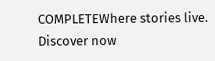COMPLETEWhere stories live. Discover now